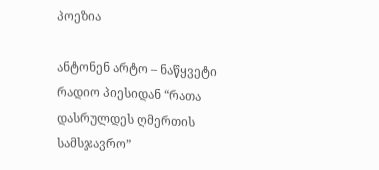პოეზია

ანტონენ არტო – ნაწყვეტი რადიო პიესიდან “რათა დასრულდეს ღმერთის სამსჯავრო”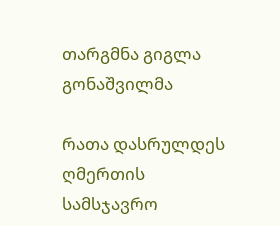თარგმნა გიგლა გონაშვილმა

რათა დასრულდეს ღმერთის სამსჯავრო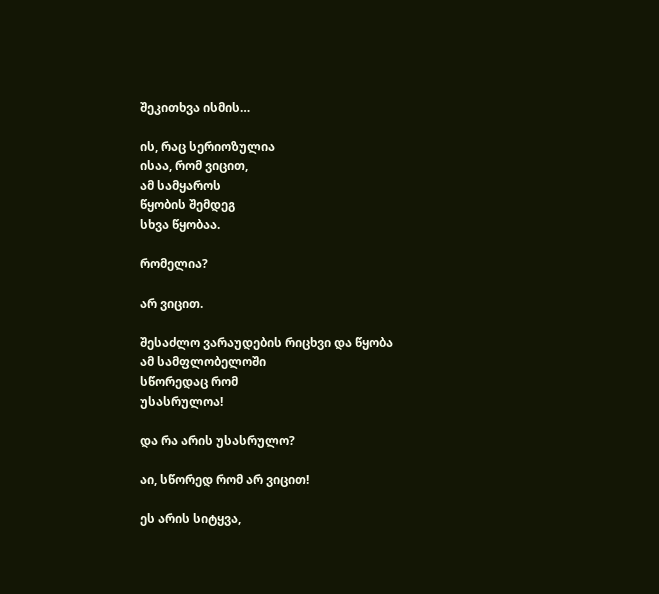შეკითხვა ისმის…

ის, რაც სერიოზულია
ისაა, რომ ვიცით,
ამ სამყაროს
წყობის შემდეგ
სხვა წყობაა.

რომელია?

არ ვიცით.

შესაძლო ვარაუდების რიცხვი და წყობა
ამ სამფლობელოში
სწორედაც რომ
უსასრულოა!

და რა არის უსასრულო?

აი, სწორედ რომ არ ვიცით!

ეს არის სიტყვა,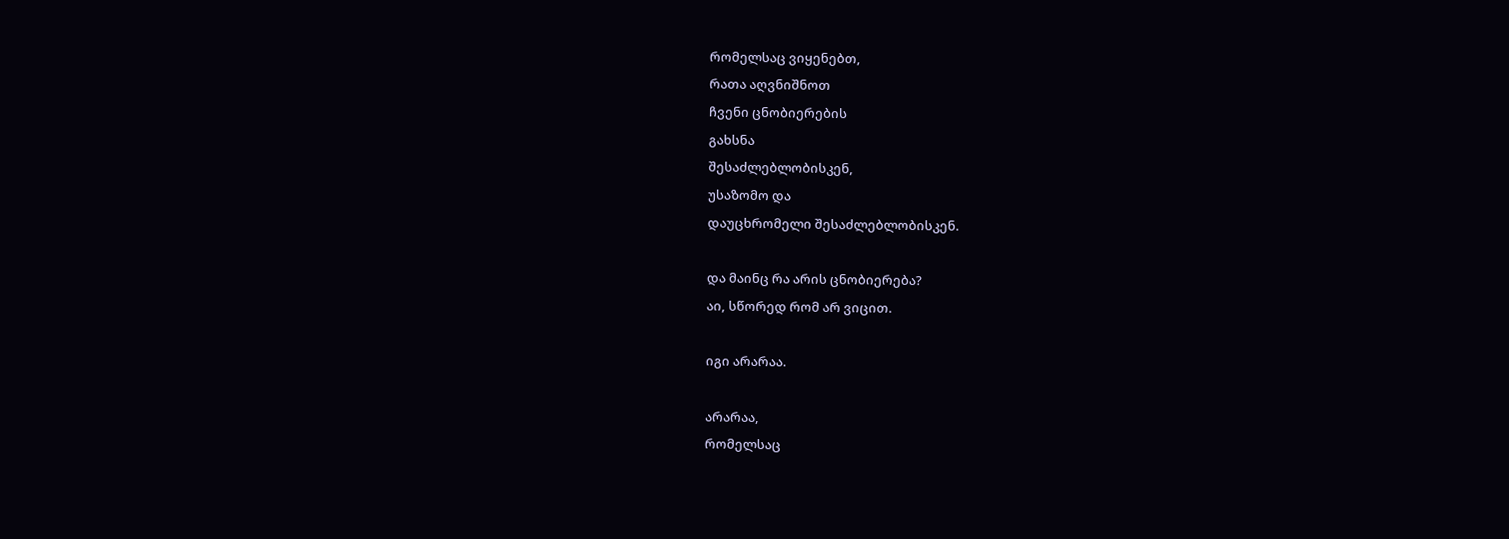რომელსაც ვიყენებთ,
რათა აღვნიშნოთ
ჩვენი ცნობიერების
გახსნა
შესაძლებლობისკენ,
უსაზომო და
დაუცხრომელი შესაძლებლობისკენ.

და მაინც რა არის ცნობიერება?
აი, სწორედ რომ არ ვიცით.

იგი არარაა.

არარაა,
რომელსაც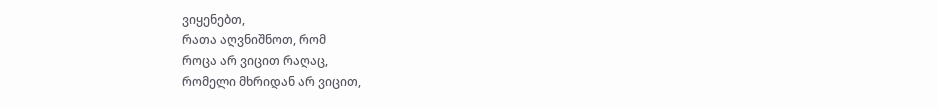ვიყენებთ,
რათა აღვნიშნოთ, რომ
როცა არ ვიცით რაღაც,
რომელი მხრიდან არ ვიცით,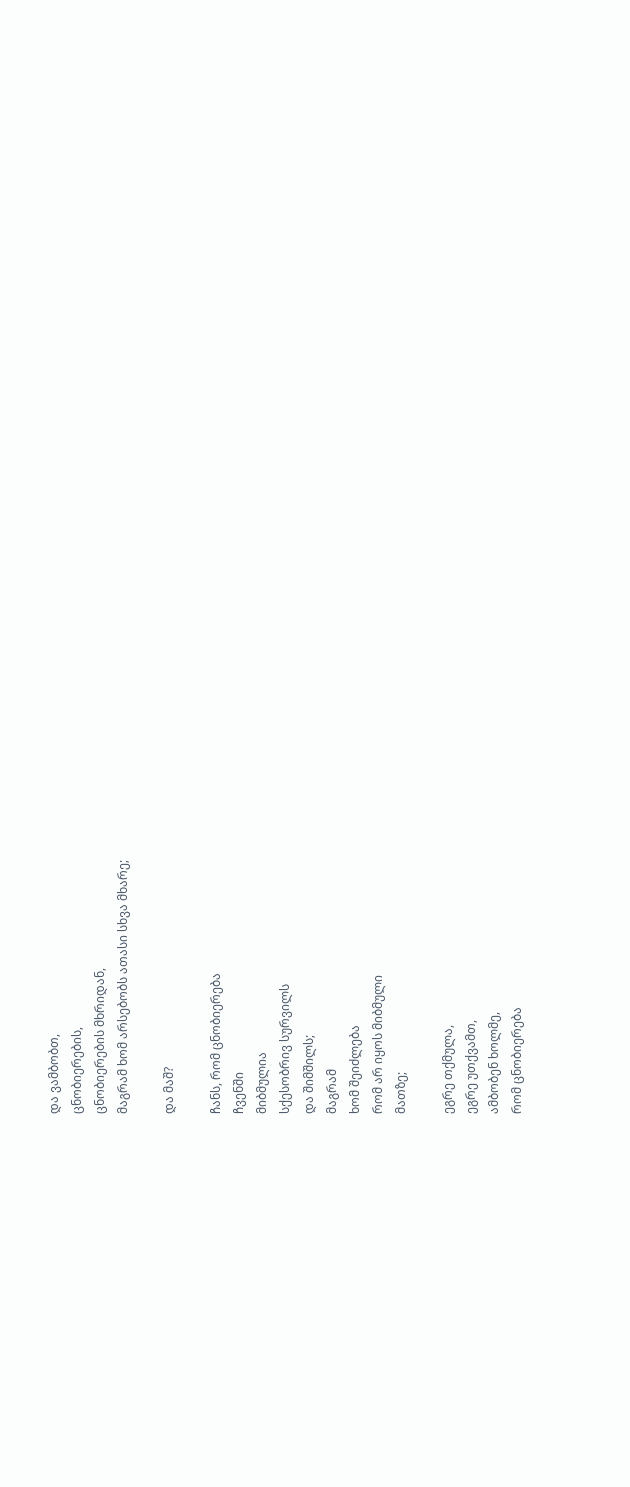და ვამბობთ,
ცნობიერების,
ცნობიერების მხრიდან,
მაგრამ ხომ არსებობს ათასი სხვა მხარე;

და მაშ?

ჩანს, რომ ცნობიერება
ჩვენში
მიბმულია
სქესობრივ სურვილს
და შიმშილს;
მაგრამ
ხომ შეიძლება
რომ არ იყოს მიბმული
მათზე;

ეგრე თქმულა,
ეგრე უთქვამთ,
ამბობენ ხოლმე,
რომ ცნობიერება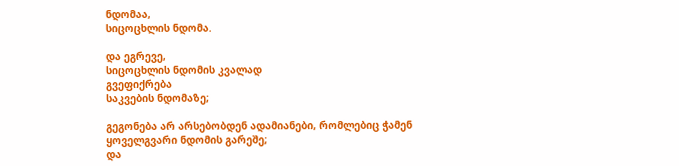ნდომაა,
სიცოცხლის ნდომა.

და ეგრევე,
სიცოცხლის ნდომის კვალად
გვეფიქრება
საკვების ნდომაზე;

გეგონება არ არსებობდენ ადამიანები, რომლებიც ჭამენ
ყოველგვარი ნდომის გარეშე;
და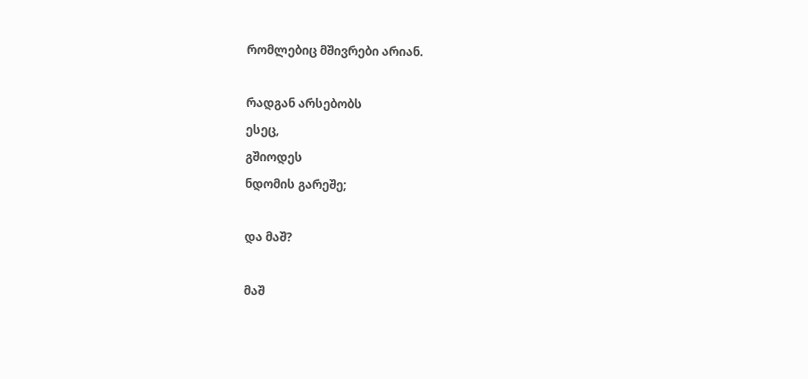რომლებიც მშივრები არიან.

რადგან არსებობს
ესეც,
გშიოდეს
ნდომის გარეშე;

და მაშ?

მაშ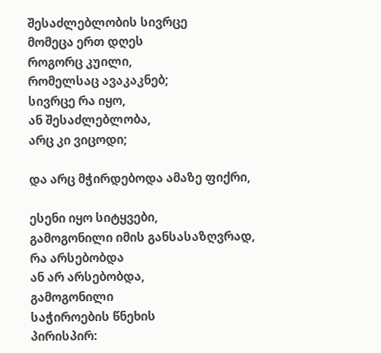შესაძლებლობის სივრცე
მომეცა ერთ დღეს
როგორც კუილი,
რომელსაც ავაკაკნებ;
სივრცე რა იყო,
ან შესაძლებლობა,
არც კი ვიცოდი;

და არც მჭირდებოდა ამაზე ფიქრი,

ესენი იყო სიტყვები,
გამოგონილი იმის განსასაზღვრად,
რა არსებობდა
ან არ არსებობდა,
გამოგონილი
საჭიროების წნეხის
პირისპირ: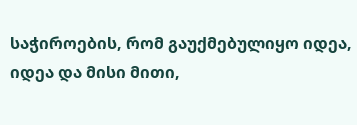საჭიროების, რომ გაუქმებულიყო იდეა,
იდეა და მისი მითი,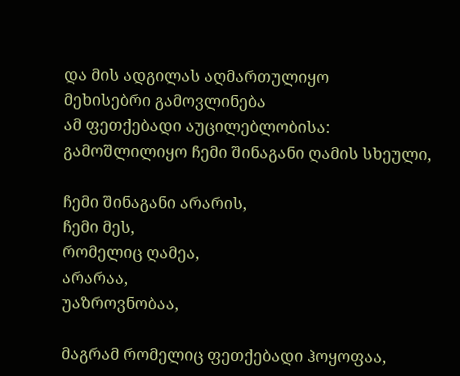და მის ადგილას აღმართულიყო
მეხისებრი გამოვლინება
ამ ფეთქებადი აუცილებლობისა:
გამოშლილიყო ჩემი შინაგანი ღამის სხეული,

ჩემი შინაგანი არარის,
ჩემი მეს,
რომელიც ღამეა,
არარაა,
უაზროვნობაა,

მაგრამ რომელიც ფეთქებადი ჰოყოფაა,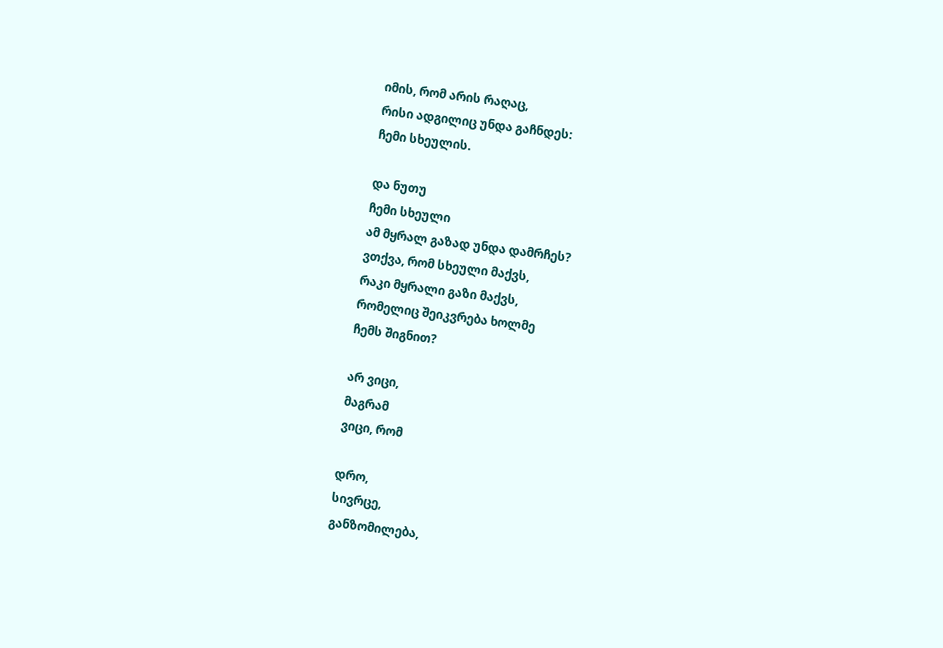იმის, რომ არის რაღაც,
რისი ადგილიც უნდა გაჩნდეს:
ჩემი სხეულის.

და ნუთუ
ჩემი სხეული
ამ მყრალ გაზად უნდა დამრჩეს?
ვთქვა, რომ სხეული მაქვს,
რაკი მყრალი გაზი მაქვს,
რომელიც შეიკვრება ხოლმე
ჩემს შიგნით?

არ ვიცი,
მაგრამ
ვიცი, რომ

დრო,
სივრცე,
განზომილება,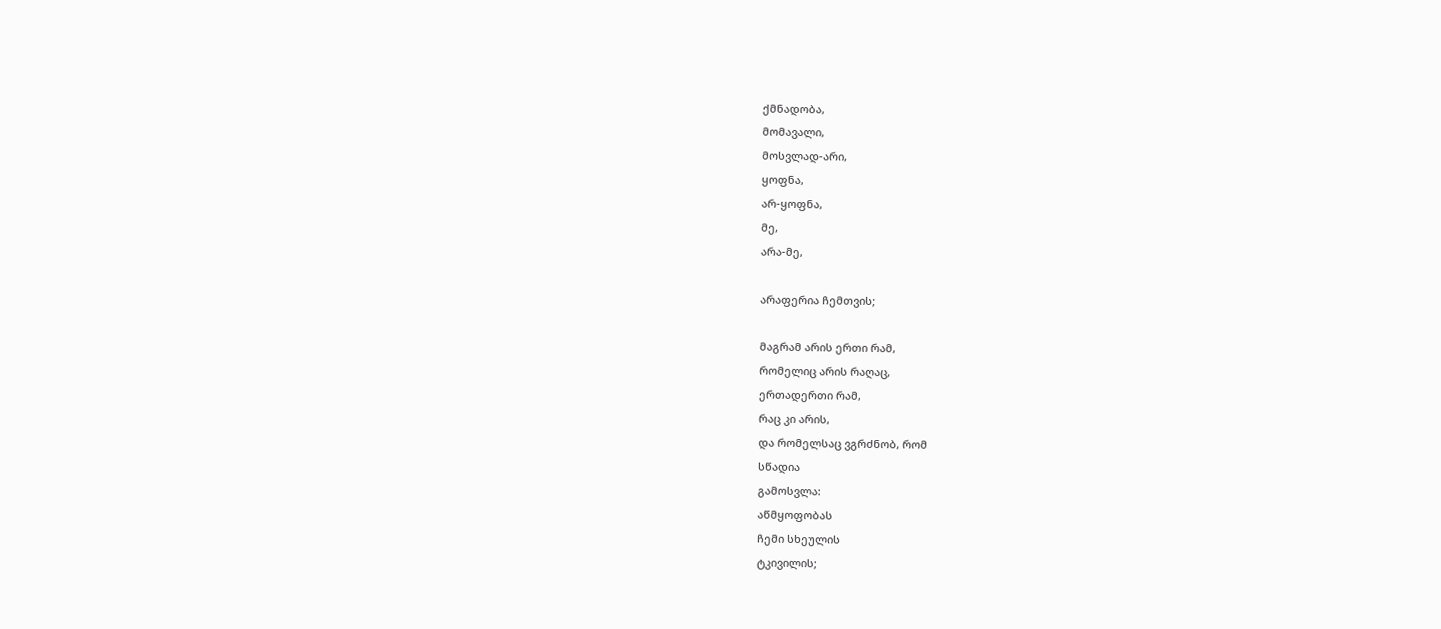ქმნადობა,
მომავალი,
მოსვლად-არი,
ყოფნა,
არ-ყოფნა,
მე,
არა-მე,

არაფერია ჩემთვის;

მაგრამ არის ერთი რამ,
რომელიც არის რაღაც,
ერთადერთი რამ,
რაც კი არის,
და რომელსაც ვგრძნობ, რომ
სწადია
გამოსვლა:
აწმყოფობას
ჩემი სხეულის
ტკივილის;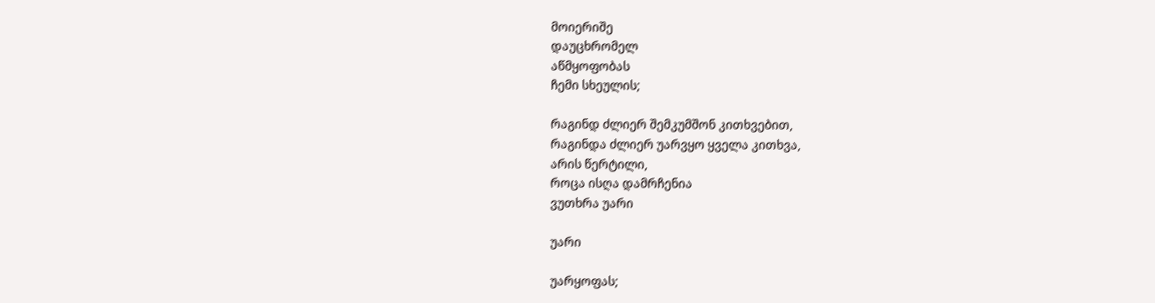მოიერიშე
დაუცხრომელ
აწმყოფობას
ჩემი სხეულის;

რაგინდ ძლიერ შემკუმშონ კითხვებით,
რაგინდა ძლიერ უარვყო ყველა კითხვა,
არის წერტილი,
როცა ისღა დამრჩენია
ვუთხრა უარი

უარი

უარყოფას;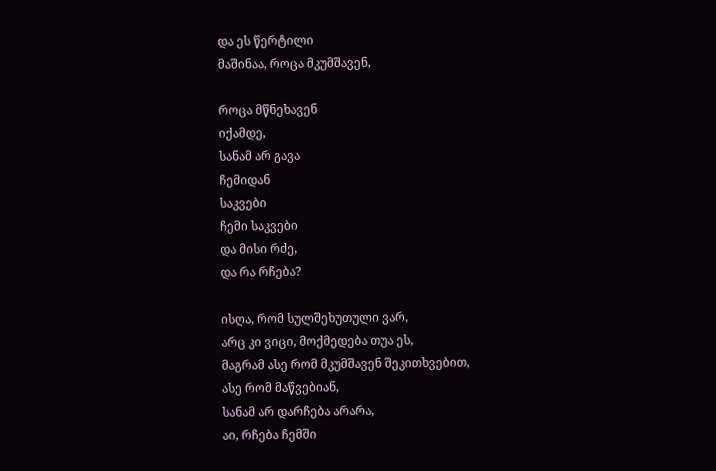და ეს წერტილი
მაშინაა, როცა მკუმშავენ,

როცა მწნეხავენ
იქამდე,
სანამ არ გავა
ჩემიდან
საკვები
ჩემი საკვები
და მისი რძე,
და რა რჩება?

ისღა, რომ სულშეხუთული ვარ,
არც კი ვიცი, მოქმედება თუა ეს,
მაგრამ ასე რომ მკუმშავენ შეკითხვებით,
ასე რომ მაწვებიან,
სანამ არ დარჩება არარა,
აი, რჩება ჩემში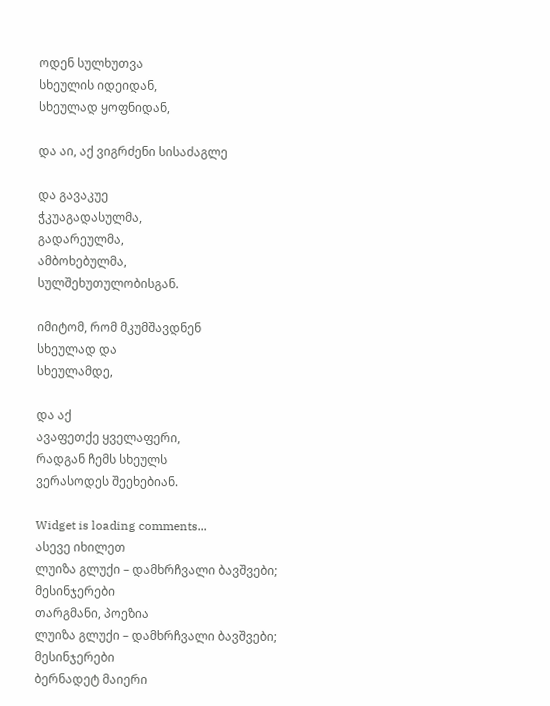ოდენ სულხუთვა
სხეულის იდეიდან,
სხეულად ყოფნიდან,

და აი, აქ ვიგრძენი სისაძაგლე

და გავაკუე
ჭკუაგადასულმა,
გადარეულმა,
ამბოხებულმა,
სულშეხუთულობისგან.

იმიტომ, რომ მკუმშავდნენ
სხეულად და
სხეულამდე,

და აქ
ავაფეთქე ყველაფერი,
რადგან ჩემს სხეულს
ვერასოდეს შეეხებიან.

Widget is loading comments...
ასევე იხილეთ
ლუიზა გლუქი – დამხრჩვალი ბავშვები; მესინჯერები
თარგმანი, პოეზია
ლუიზა გლუქი – დამხრჩვალი ბავშვები; მესინჯერები
ბერნადეტ მაიერი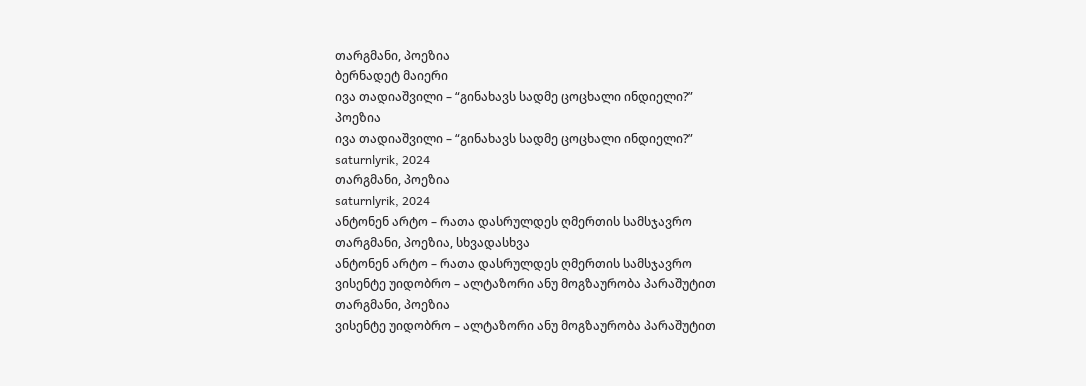თარგმანი, პოეზია
ბერნადეტ მაიერი
ივა თადიაშვილი – “გინახავს სადმე ცოცხალი ინდიელი?”
პოეზია
ივა თადიაშვილი – “გინახავს სადმე ცოცხალი ინდიელი?”
saturnlyrik, 2024
თარგმანი, პოეზია
saturnlyrik, 2024
ანტონენ არტო – რათა დასრულდეს ღმერთის სამსჯავრო
თარგმანი, პოეზია, სხვადასხვა
ანტონენ არტო – რათა დასრულდეს ღმერთის სამსჯავრო
ვისენტე უიდობრო – ალტაზორი ანუ მოგზაურობა პარაშუტით
თარგმანი, პოეზია
ვისენტე უიდობრო – ალტაზორი ანუ მოგზაურობა პარაშუტით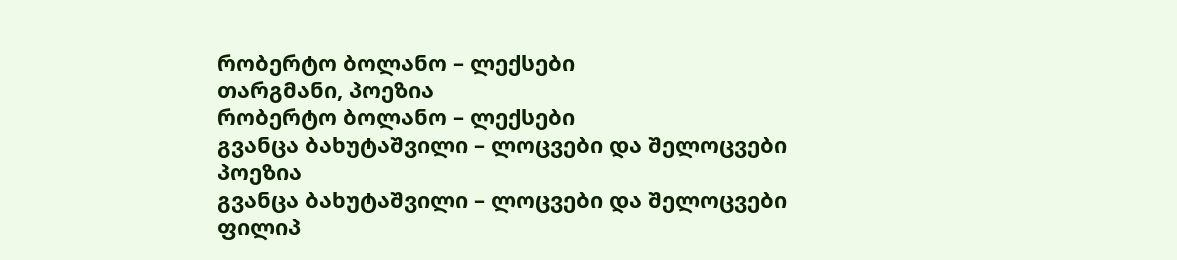რობერტო ბოლანო – ლექსები
თარგმანი, პოეზია
რობერტო ბოლანო – ლექსები
გვანცა ბახუტაშვილი – ლოცვები და შელოცვები
პოეზია
გვანცა ბახუტაშვილი – ლოცვები და შელოცვები
ფილიპ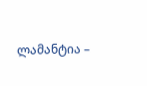ლამანტია –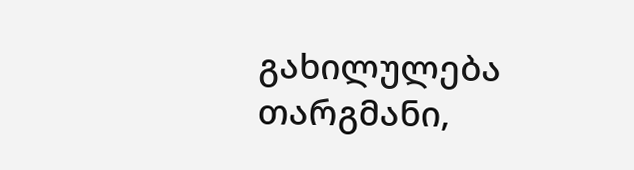გახილულება
თარგმანი,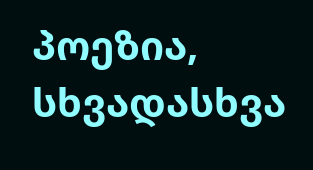პოეზია, სხვადასხვა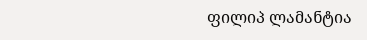ფილიპ ლამანტია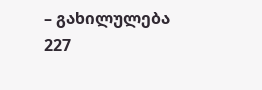– გახილულება
227